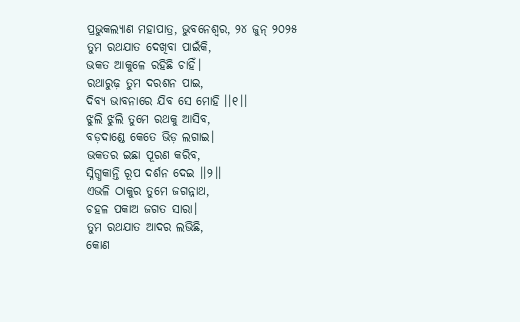ପ୍ରଭୁକଲ୍ୟାଣ ମହାପାତ୍ର, ଭୁବନେଶ୍ୱର, ୨୪ ଜୁନ୍ ୨୦୨୫
ତୁମ ରଥଯାତ ଦେଖିବା ପାଇଁକି,
ଭକତ ଆକୁଳେ ରହିଛି ଚାହିଁ।
ରଥାରୁଢ଼ ତୁମ ଦରଶନ ପାଇ,
ଦିବ୍ୟ ଭାବନାରେ ଯିବ ସେ ମୋହି ।।୧।।
ଝୁଲି ଝୁଲି ତୁମେ ରଥକୁ ଆସିବ,
ବଡ଼ଦାଣ୍ଡେ କେତେ ଭିଡ଼ ଲଗାଇ।
ଭକତର ଇଛା ପୂରଣ କରିବ,
ସ୍ନିଗ୍ଧକାନ୍ତି ରୂପ ଦର୍ଶନ ଦେଇ ।।୨।।
ଏଭଳି ଠାକୁର ତୁମେ ଜଗନ୍ନାଥ,
ଚହଳ ପକାଅ ଜଗତ ସାରା।
ତୁମ ରଥଯାତ ଆଦର ଲଭିଛି,
କୋଣ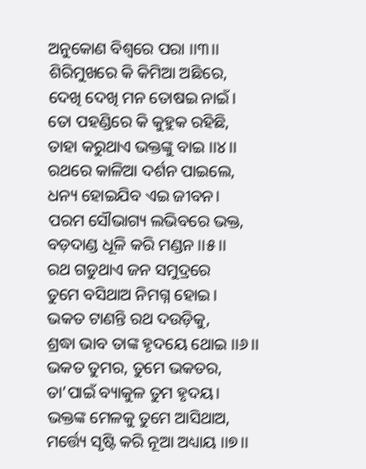ଅନୁକୋଣ ବିଶ୍ୱରେ ପରା ।।୩।।
ଶିରିମୁଖରେ କି କିମିଆ ଅଛିରେ,
ଦେଖି ଦେଖି ମନ ତୋଷଇ ନାଇଁ।
ତୋ ପହଣ୍ଡିରେ କି କୁହୁକ ରହିଛି,
ତାହା କରୁଥାଏ ଭକ୍ତଙ୍କୁ ବାଇ ।।୪।।
ରଥରେ କାଳିଆ ଦର୍ଶନ ପାଇଲେ,
ଧନ୍ୟ ହୋଇଯିବ ଏଇ ଜୀବନ।
ପରମ ସୌଭାଗ୍ୟ ଲଭିବରେ ଭକ୍ତ,
ବଡ଼ଦାଣ୍ଡ ଧୂଳି କରି ମଣ୍ଡନ ।।୫।।
ରଥ ଗଡୁଥାଏ ଜନ ସମୁଦ୍ରରେ
ତୁମେ ବସିଥାଅ ନିମଗ୍ନ ହୋଇ।
ଭକତ ଟାଣନ୍ତି ରଥ ଦଉଡ଼ିକୁ,
ଶ୍ରଦ୍ଧା ଭାବ ତାଙ୍କ ହୃଦୟେ ଥୋଇ ।।୬।।
ଭକତ ତୁମର, ତୁମେ ଭକତର,
ତା’ପାଇଁ ବ୍ୟାକୁଳ ତୁମ ହୃଦୟ।
ଭକ୍ତଙ୍କ ମେଳକୁ ତୁମେ ଆସିଥାଅ,
ମର୍ତ୍ତ୍ୟେ ସୃଷ୍ଟି କରି ନୂଆ ଅଧ୍ୟାୟ ।।୭।।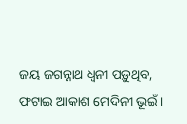ଜୟ ଜଗନ୍ନାଥ ଧ୍ୱନୀ ପଡ଼ୁଥିବ,
ଫଟାଇ ଆକାଶ ମେଦିନୀ ଭୂଇଁ।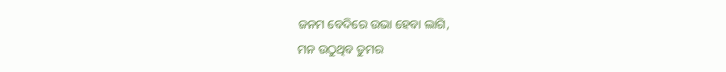ଜନମ ବେଦିରେ ଉଭା ହେବା ଲାଗି,
ମନ ଉଠୁଥିବ ତୁମର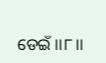ଡେଇଁ ।।୮।।